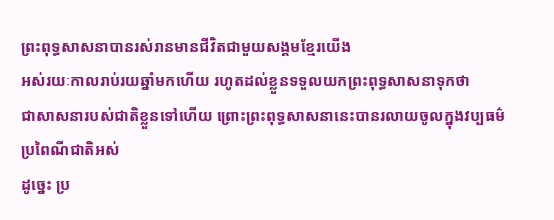ព្រះពុទ្ធសាសនាបានរស់រានមានជីវិតជាមួយសង្គមខ្មែរយើង
អស់រយៈកាលរាប់រយឆ្នាំមកហើយ រហូតដល់ខ្លួនទទួលយកព្រះពុទ្ធសាសនាទុកថា
ជាសាសនារបស់ជាតិខ្លួនទៅហើយ ព្រោះព្រះពុទ្ធសាសនានេះបានរលាយចូលក្នុងវប្បធម៌ប្រពៃណីជាតិអស់
ដូច្នេះ ប្រ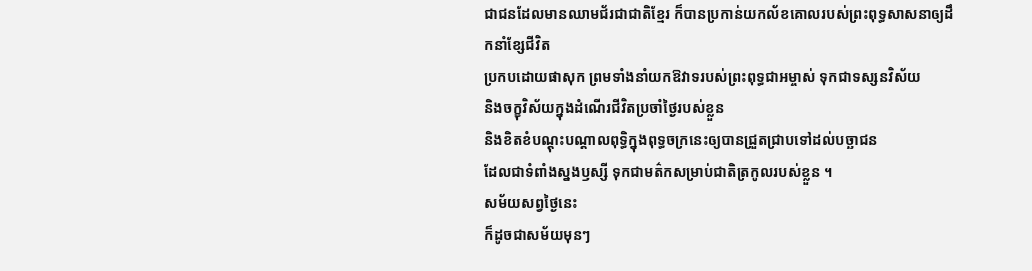ជាជនដែលមានឈាមជ័រជាជាតិខ្មែរ ក៏បានប្រកាន់យកល័ខគោលរបស់ព្រះពុទ្ធសាសនាឲ្យដឹកនាំខ្សែជីវិត
ប្រកបដោយផាសុក ព្រមទាំងនាំយកឱវាទរបស់ព្រះពុទ្ធជាអម្ចាស់ ទុកជាទស្សនវិស័យ
និងចក្ខុវិស័យក្នុងដំណើរជីវិតប្រចាំថ្ងៃរបស់ខ្លួន
និងខិតខំបណ្ដុះបណ្ដាលពុទ្ធិក្នុងពុទ្ធចក្រនេះឲ្យបានជ្រួតជ្រាបទៅដល់បច្ឆាជន
ដែលជាទំពាំងស្នងឫស្សី ទុកជាមត៌កសម្រាប់ជាតិត្រកូលរបស់ខ្លួន ។
សម័យសព្វថ្ងៃនេះ
ក៏ដូចជាសម័យមុនៗ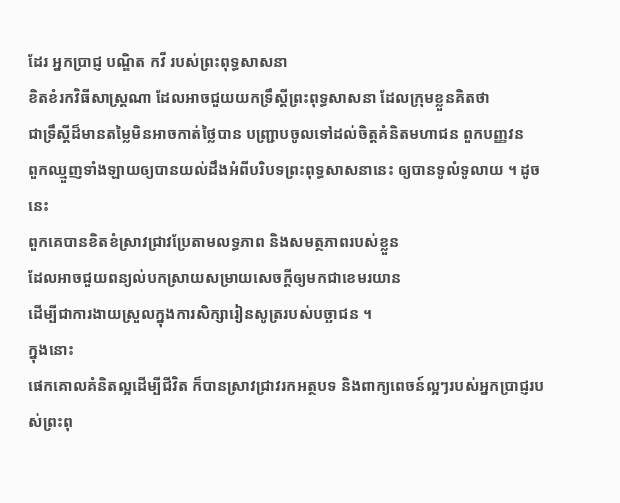ដែរ អ្នកប្រាជ្ញ បណ្ឌិត កវី របស់ព្រះពុទ្ធសាសនា
ខិតខំរកវិធីសាស្ត្រណា ដែលអាចជួយយកទ្រឹស្ដីព្រះពុទ្ធសាសនា ដែលក្រុមខ្លួនគិតថា
ជាទ្រឹស្ដីដ៏មានតម្លៃមិនអាចកាត់ថ្លៃបាន បញ្ជ្រាបចូលទៅដល់ចិត្តគំនិតមហាជន ពួកបញ្ញវន
ពួកឈ្មួញទាំងឡាយឲ្យបានយល់ដឹងអំពីបរិបទព្រះពុទ្ធសាសនានេះ ឲ្យបានទូលំទូលាយ ។ ដូចនេះ
ពួកគេបានខិតខំស្រាវជ្រាវប្រែតាមលទ្ធភាព និងសមត្ថភាពរបស់ខ្លួន
ដែលអាចជួយពន្យល់បកស្រាយសម្រាយសេចក្ដីឲ្យមកជាខេមរយាន
ដើម្បីជាការងាយស្រួលក្នុងការសិក្សារៀនសូត្ររបស់បច្ឆាជន ។
ក្នុងនោះ
ផេកគោលគំនិតល្អដើម្បីជីវិត ក៏បានស្រាវជ្រាវរកអត្ថបទ និងពាក្យពេចន៍ល្អៗរបស់អ្នកប្រាជ្ញរបស់ព្រះពុ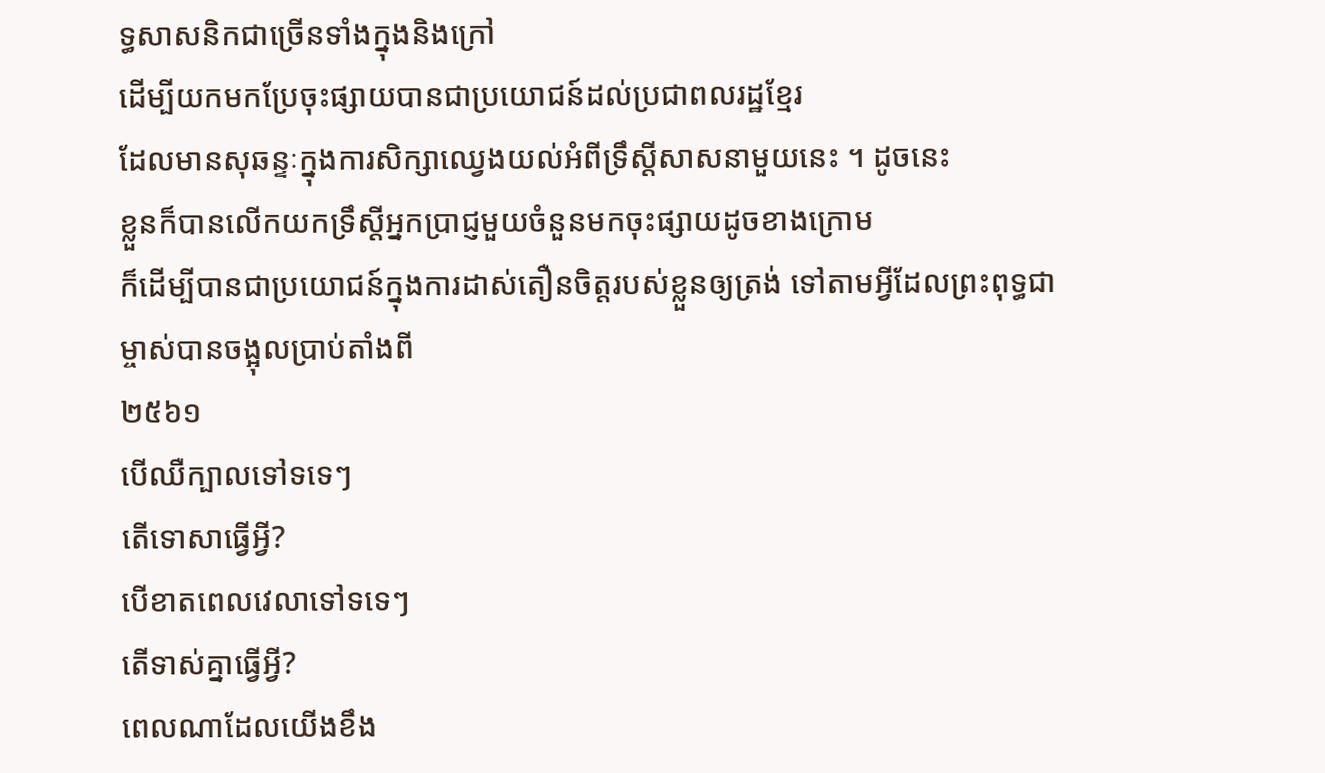ទ្ធសាសនិកជាច្រើនទាំងក្នុងនិងក្រៅ
ដើម្បីយកមកប្រែចុះផ្សាយបានជាប្រយោជន៍ដល់ប្រជាពលរដ្ឋខ្មែរ
ដែលមានសុឆន្ទៈក្នុងការសិក្សាឈ្វេងយល់អំពីទ្រឹស្ដីសាសនាមួយនេះ ។ ដូចនេះ
ខ្លួនក៏បានលើកយកទ្រឹស្ដីអ្នកប្រាជ្ញមួយចំនួនមកចុះផ្សាយដូចខាងក្រោម
ក៏ដើម្បីបានជាប្រយោជន៍ក្នុងការដាស់តឿនចិត្តរបស់ខ្លួនឲ្យត្រង់ ទៅតាមអ្វីដែលព្រះពុទ្ធជាម្ចាស់បានចង្អុលប្រាប់តាំងពី
២៥៦១
បើឈឺក្បាលទៅទទេៗ
តើទោសាធ្វើអ្វី?
បើខាតពេលវេលាទៅទទេៗ
តើទាស់គ្នាធ្វើអ្វី?
ពេលណាដែលយើងខឹង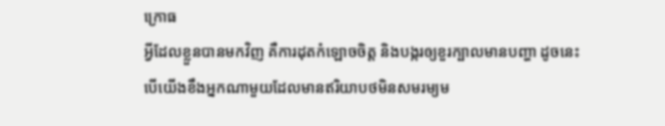ក្រោធ
អ្វីដែលខ្លួនបានមកវិញ គឺការដុតកំឡោចចិត្ត និងបង្ករឲ្យខួរក្បាលមានបញ្ហា ដូចនេះ
បើយើងខឹងអ្នកណាមួយដែលមានឥរិយាបថមិនសមរម្យម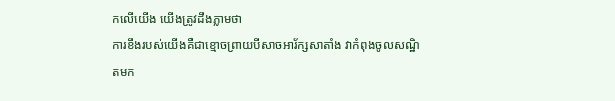កលើយើង យើងត្រូវដឹងភ្លាមថា
ការខឹងរបស់យើងគឺជាខ្មោចព្រាយបីសាចអារ័ក្សសាតាំង វាកំពុងចូលសណ្ឋិតមក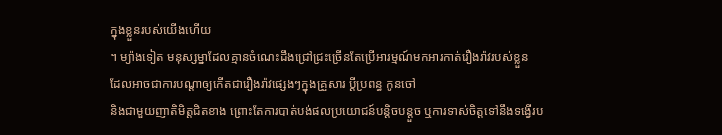ក្នុងខ្លួនរបស់យើងហើយ
។ ម្យ៉ាងទៀត មនុស្សម្នាដែលគ្មានចំណេះដឹងជ្រៅជ្រះច្រើនតែប្រើអារម្មណ៍មកអារកាត់រឿងរ៉ាវរបស់ខ្លួន
ដែលអាចជាការបណ្ដាឲ្យកើតជារឿងរ៉ាវផ្សេងៗក្នុងគ្រួសារ ប្ដីប្រពន្ធ កូនចៅ
និងជាមួយញាតិមិត្តជិតខាង ព្រោះតែការបាត់បង់ផលប្រយោជន៍បន្តិចបន្តួច ឬការទាស់ចិត្តទៅនឹងទង្វើរប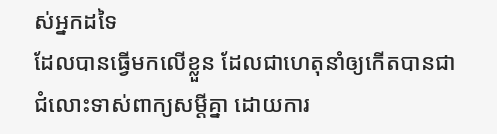ស់អ្នកដទៃ
ដែលបានធ្វើមកលើខ្លួន ដែលជាហេតុនាំឲ្យកើតបានជាជំលោះទាស់ពាក្យសម្ដីគ្នា ដោយការ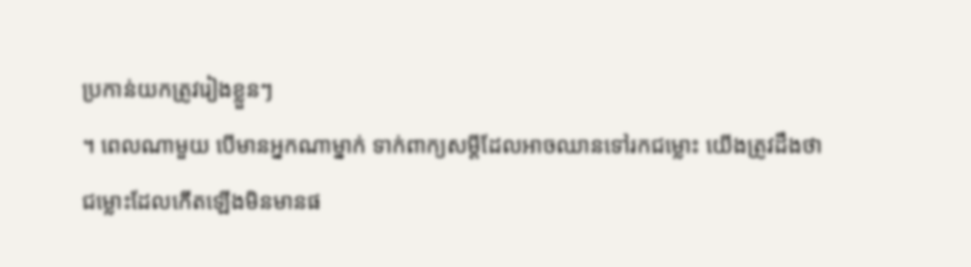ប្រកាន់យកត្រូវរៀងខ្លួនៗ
។ ពេលណាមួយ បើមានអ្នកណាម្នាក់ ទាក់ពាក្យសម្ដីដែលអាចឈានទៅរកជម្លោះ យើងត្រូវដឹងថា
ជម្លោះដែលកើតឡើងមិនមានផ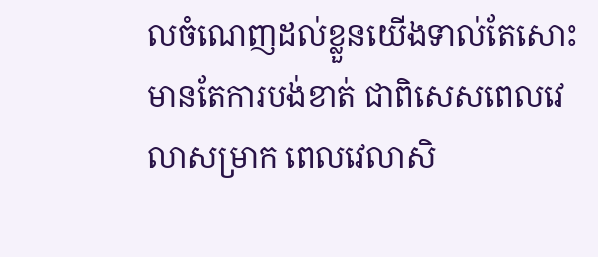លចំណេញដល់ខ្លួនយើងទាល់តែសោះ មានតែការបង់ខាត់ ជាពិសេសពេលវេលាសម្រាក ពេលវេលាសិ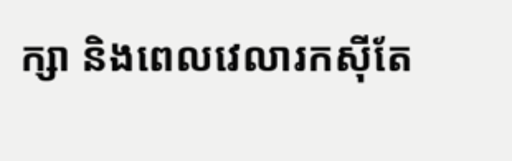ក្សា និងពេលវេលារកស៊ីតែ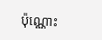ប៉ុណ្ណោះ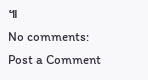៕
No comments:
Post a Comment